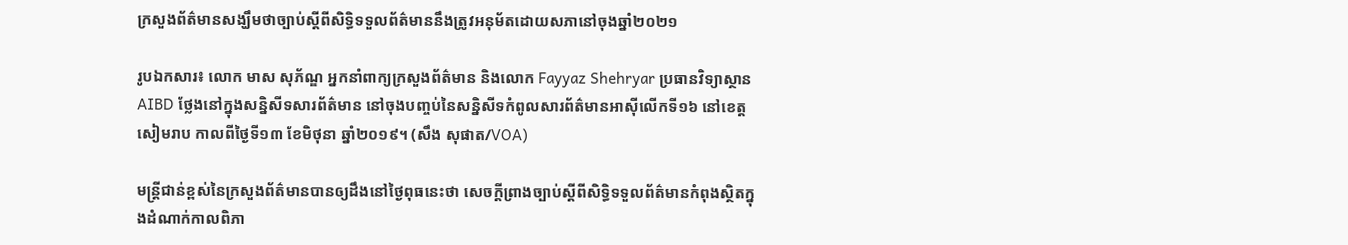ក្រសួងព័ត៌មានសង្ឃឹមថាច្បាប់ស្តីពីសិទ្ធិទទួលព័ត៌មាននឹងត្រូវអនុម័តដោយសភានៅចុងឆ្នាំ២០២១

រូបឯកសារ៖ លោក មាស សុភ័ណ្ឌ អ្នកនាំពាក្យក្រសួងព័ត៌មាន និងលោក Fayyaz Shehryar ប្រធានវិទ្យាស្ថាន AIBD ថ្លែងនៅក្នុងសន្និសីទសារព័ត៌មាន នៅចុងបញ្ចប់នៃសន្និសីទកំពូលសារព័ត៌មានអាស៊ីលើកទី១៦ នៅខេត្តសៀមរាប កាលពីថ្ងៃទី១៣ ខែមិថុនា ឆ្នាំ២០១៩។ (សឹង សុផាត/VOA)

មន្រ្តីជាន់ខ្ពស់នៃក្រសួងព័ត៌មានបានឲ្យដឹងនៅថ្ងៃពុធនេះថា សេចក្តីព្រាងច្បាប់ស្តីពីសិទ្ធិទទួលព័ត៌មានកំពុងស្ថិតក្នុងដំណាក់កាលពិភា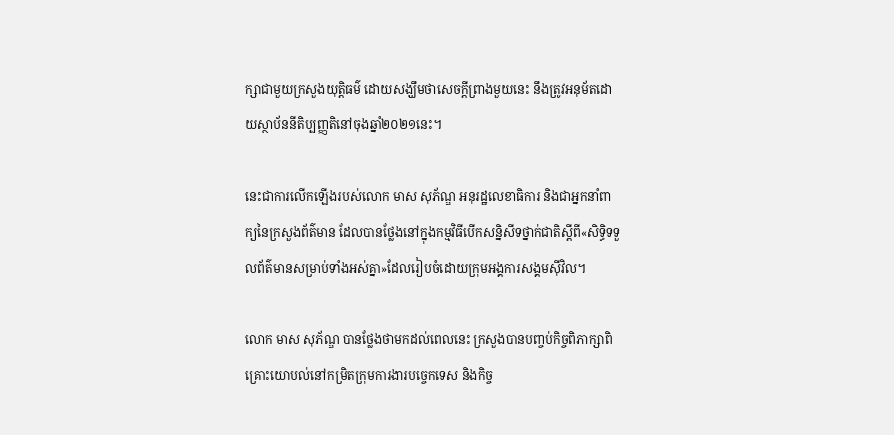ក្សាជាមួយក្រសួងយុត្តិធម៌ ដោយសង្ឃឹមថាសេចក្តីព្រាងមួយនេះ នឹងត្រូវអនុម័តដោយស្ថាប័ននីតិប្បញ្ញតិនៅចុងឆ្នាំ២០២១នេះ។

នេះជាការលើកឡើងរបស់លោក មាស សុភ័ណ្ឌ អនុរដ្ឋលេខាធិការ និងជាអ្នកនាំពាក្យនៃក្រសួងព័ត៌មាន ដែលបានថ្លែងនៅក្នុងកម្មវិធីបើកសន្និសីទថ្នាក់ជាតិស្តីពី«សិទ្ធិទទួលព័ត៌មានសម្រាប់ទាំងអស់គ្នា»ដែលរៀបចំដោយក្រុមអង្គការសង្គមស៊ីវិល។

លោក មាស សុភ័ណ្ឌ បានថ្លែងថាមកដល់ពេលនេះ ក្រសួងបានបញ្ចប់កិច្ចពិភាក្សាពិគ្រោះយោបល់នៅកម្រិតក្រុមការងារបច្ចេកទេស និងកិច្ច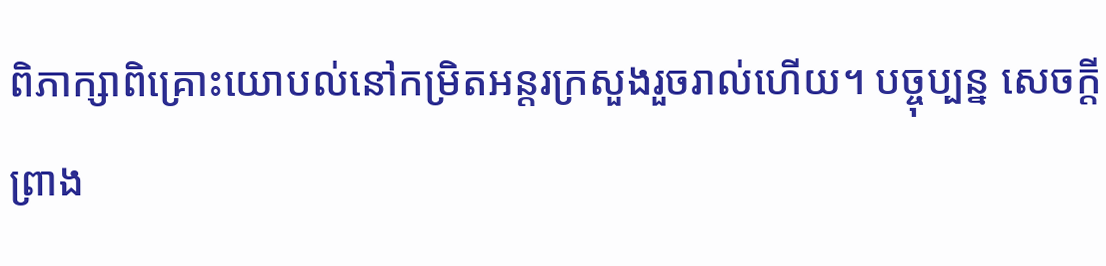ពិភាក្សាពិគ្រោះយោបល់នៅកម្រិតអន្តរក្រសួងរួចរាល់ហើយ។ បច្ចុប្បន្ន សេចក្តីព្រាង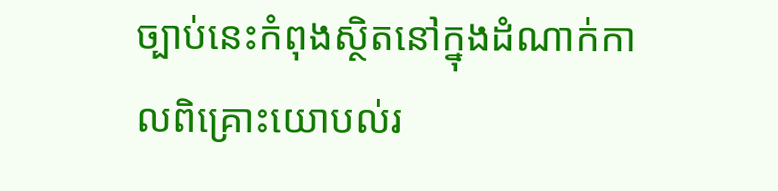ច្បាប់នេះកំពុងស្ថិតនៅក្នុងដំណាក់កាលពិគ្រោះយោបល់រ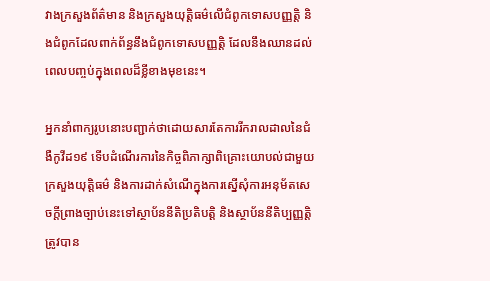វាងក្រសួងព័ត៌មាន និងក្រសួងយុត្តិធម៌លើជំពូកទោសបញ្ញត្តិ និងជំពូកដែលពាក់ព័ន្ធនឹងជំពូកទោសបញ្ញត្តិ ដែលនឹងឈានដល់ពេលបញ្ចប់ក្នុងពេលដ៏ខ្លីខាងមុខនេះ។

អ្នកនាំពាក្យរូបនោះបញ្ជាក់ថាដោយសារតែការរីករាលដាលនៃជំងឺកូវីដ១៩ ទើបដំណើរការនៃកិច្ចពិភាក្សាពិគ្រោះយោបល់ជាមួយក្រសួងយុត្តិធម៌ និងការដាក់សំណើក្នុងការស្នើសុំការអនុម័តសេចក្តីព្រាងច្បាប់នេះទៅស្ថាប័ននីតិប្រតិបត្តិ និងស្ថាប័ននីតិប្បញ្ញត្តិ ត្រូវបាន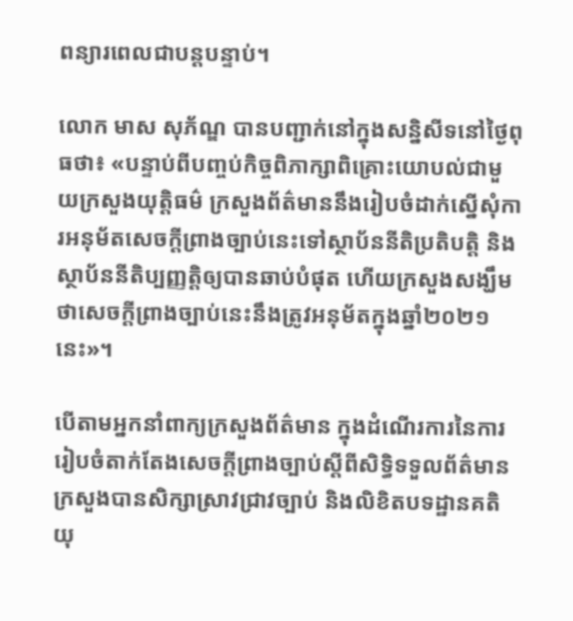ពន្យារពេលជាបន្តបន្ទាប់។

លោក មាស សុភ័ណ្ឌ បានបញ្ជាក់នៅក្នុងសន្និសីទនៅថ្ងៃពុធថា៖ «បន្ទាប់ពីបញ្ចប់កិច្ចពិភាក្សាពិគ្រោះយោបល់ជាមួយក្រសួងយុត្តិធម៌ ក្រសួងព័ត៌មាននឹងរៀបចំដាក់ស្នើសុំការអនុម័តសេចក្តីព្រាងច្បាប់នេះទៅស្ថាប័ននីតិប្រតិបត្តិ និងស្ថាប័ននីតិប្បញ្ញត្តិឲ្យបានឆាប់បំផុត ហើយក្រសួងសង្ឃឹមថាសេចក្តីព្រាងច្បាប់នេះនឹងត្រូវអនុម័តក្នុងឆ្នាំ២០២១នេះ»។

បើតាមអ្នកនាំពាក្យក្រសួងព័ត៌មាន ក្នុងដំណើរការនៃការរៀបចំតាក់តែងសេចក្តីព្រាងច្បាប់ស្តីពីសិទ្ធិទទួលព័ត៌មាន ក្រសួងបានសិក្សាស្រាវជ្រាវច្បាប់ និងលិខិតបទដ្ឋានគតិយុ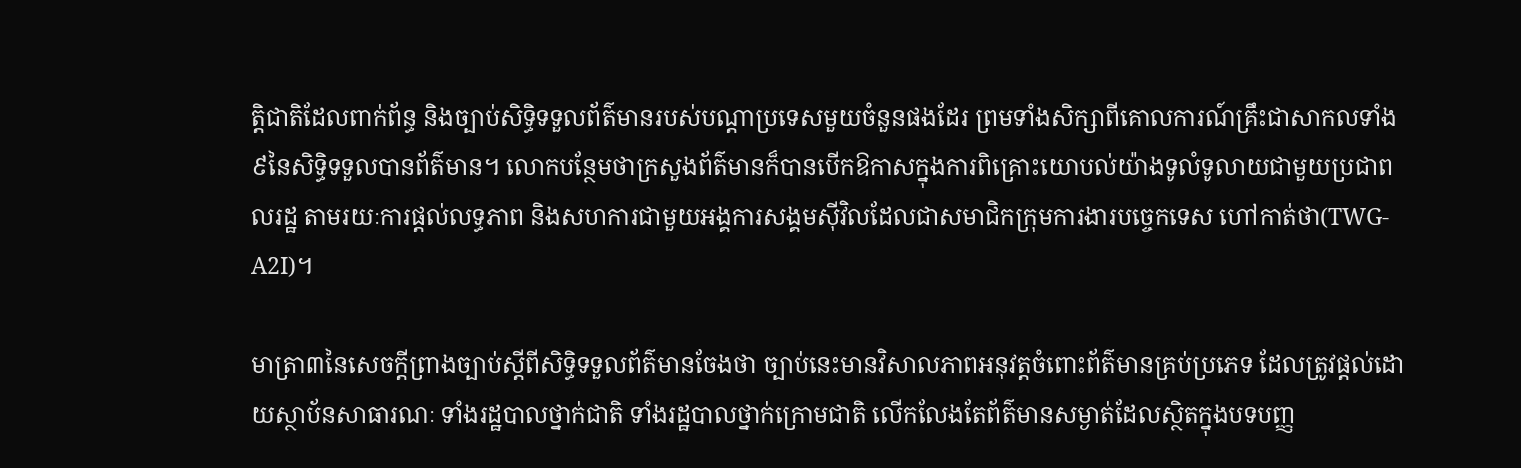ត្តិជាតិដែលពាក់ព័ន្ធ និងច្បាប់សិទ្ធិទទួលព័ត៌មានរបស់បណ្តាប្រទេសមួយចំនួនផងដែរ ព្រមទាំងសិក្សាពីគោលការណ៍គ្រឹះជាសាកលទាំង៩នៃសិទ្ធិទទួលបានព័ត៌មាន។ លោកបន្ថែមថាក្រសួងព័ត៌មានក៏បានបើកឱកាសក្នុងការពិគ្រោះយោបល់យ៉ាងទូលំទូលាយជាមួយប្រជាពលរដ្ឋ តាមរយៈការផ្តល់លទ្ធភាព និងសហការជាមួយអង្គការសង្គមស៊ីវិលដែលជាសមាជិកក្រុមការងារបច្ចេកទេស ហៅកាត់ថា(TWG-A2I)។

មាត្រា៣នៃសេចក្តីព្រាងច្បាប់ស្តីពីសិទ្ធិទទួលព័ត៌មានចែងថា ច្បាប់នេះមានវិសាលភាពអនុវត្តចំពោះព័ត៌មានគ្រប់ប្រភេទ ដែលត្រូវផ្តល់ដោយស្ថាប័នសាធារណៈ ទាំងរដ្ឋបាលថ្នាក់ជាតិ ទាំងរដ្ឋបាលថ្នាក់ក្រោមជាតិ លើកលែងតែព័ត៌មានសម្ងាត់ដែលស្ថិតក្នុងបទបញ្ញ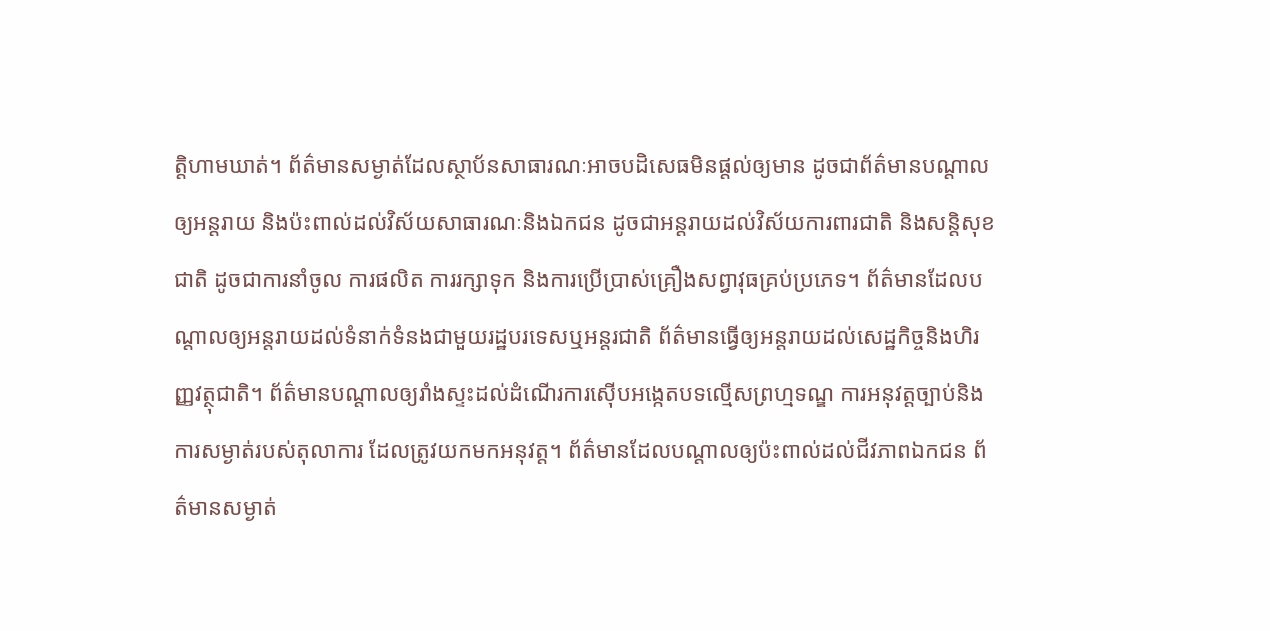ត្តិហាមឃាត់។ ព័ត៌មានសម្ងាត់ដែលស្ថាប័នសាធារណៈអាចបដិសេធមិនផ្តល់ឲ្យមាន ដូចជាព័ត៌មានបណ្តាលឲ្យអន្តរាយ និងប៉ះពាល់ដល់វិស័យសាធារណៈនិងឯកជន ដូចជាអន្តរាយដល់វិស័យការពារជាតិ និងសន្តិសុខជាតិ ដូចជាការនាំចូល ការផលិត ការរក្សាទុក និងការប្រើប្រាស់គ្រឿងសព្វាវុធគ្រប់ប្រភេទ។ ព័ត៌មានដែលបណ្តាលឲ្យអន្តរាយដល់ទំនាក់ទំនងជាមួយរដ្ឋបរទេសឬអន្តរជាតិ ព័ត៌មានធ្វើឲ្យអន្តរាយដល់សេដ្ឋកិច្ចនិងហិរញ្ញវត្ថុជាតិ។ ព័ត៌មានបណ្តាលឲ្យរាំងស្ទះដល់ដំណើរការស៊ើបអង្កេតបទល្មើសព្រហ្មទណ្ឌ ការអនុវត្តច្បាប់និងការសម្ងាត់របស់តុលាការ ដែលត្រូវយកមកអនុវត្ត។ ព័ត៌មានដែលបណ្តាលឲ្យប៉ះពាល់ដល់ជីវភាពឯកជន ព័ត៌មានសម្ងាត់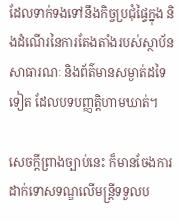ដែលទាក់ទងទៅនឹងកិច្ចប្រជុំផ្ទៃក្នុង និងដំណើរនៃការតែងតាំងរបស់ស្ថាប័នសាធារណៈ និងព័ត៌មានសម្ងាត់ដទៃទៀត ដែលបទបញ្ញត្តិហាមឃាត់។

សេចក្តីព្រាងច្បាប់នេះ ក៏មានចែងការដាក់ទោសទណ្ឌលើមន្រ្តីទទួលប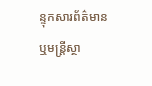ន្ទុកសារព័ត៌មាន ឬមន្រ្តីស្ថា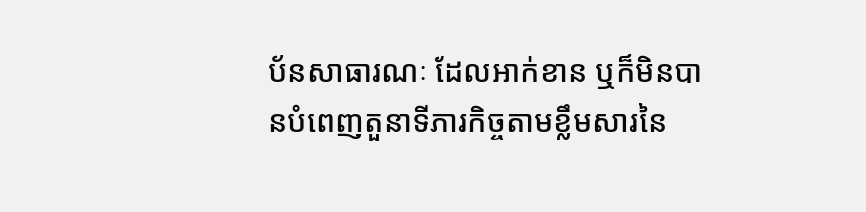ប័នសាធារណៈ ដែលអាក់ខាន ឬក៏មិនបានបំពេញតួនាទីភារកិច្ចតាមខ្លឹមសារនៃ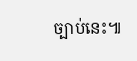ច្បាប់នេះ៕